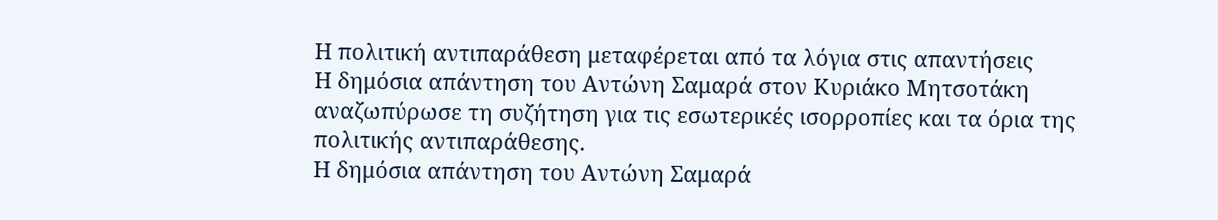Η πολιτική αντιπαράθεση μεταφέρεται από τα λόγια στις απαντήσεις
Η δημόσια απάντηση του Αντώνη Σαμαρά στον Κυριάκο Μητσοτάκη αναζωπύρωσε τη συζήτηση για τις εσωτερικές ισορροπίες και τα όρια της πολιτικής αντιπαράθεσης.
Η δημόσια απάντηση του Αντώνη Σαμαρά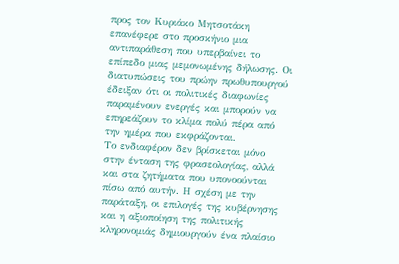προς τον Κυριάκο Μητσοτάκη επανέφερε στο προσκήνιο μια αντιπαράθεση που υπερβαίνει το επίπεδο μιας μεμονωμένης δήλωσης. Οι διατυπώσεις του πρώην πρωθυπουργού έδειξαν ότι οι πολιτικές διαφωνίες παραμένουν ενεργές και μπορούν να επηρεάζουν το κλίμα πολύ πέρα από την ημέρα που εκφράζονται.
Το ενδιαφέρον δεν βρίσκεται μόνο στην ένταση της φρασεολογίας, αλλά και στα ζητήματα που υπονοούνται πίσω από αυτήν. Η σχέση με την παράταξη, οι επιλογές της κυβέρνησης και η αξιοποίηση της πολιτικής κληρονομιάς δημιουργούν ένα πλαίσιο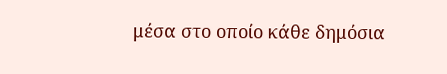μέσα στο οποίο κάθε δημόσια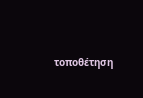τοποθέτηση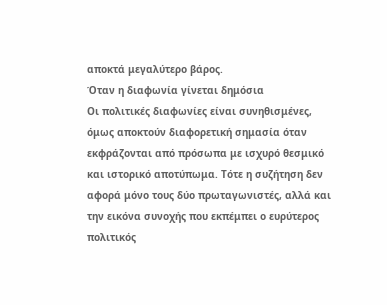αποκτά μεγαλύτερο βάρος.
Όταν η διαφωνία γίνεται δημόσια
Οι πολιτικές διαφωνίες είναι συνηθισμένες, όμως αποκτούν διαφορετική σημασία όταν εκφράζονται από πρόσωπα με ισχυρό θεσμικό και ιστορικό αποτύπωμα. Τότε η συζήτηση δεν αφορά μόνο τους δύο πρωταγωνιστές, αλλά και την εικόνα συνοχής που εκπέμπει ο ευρύτερος πολιτικός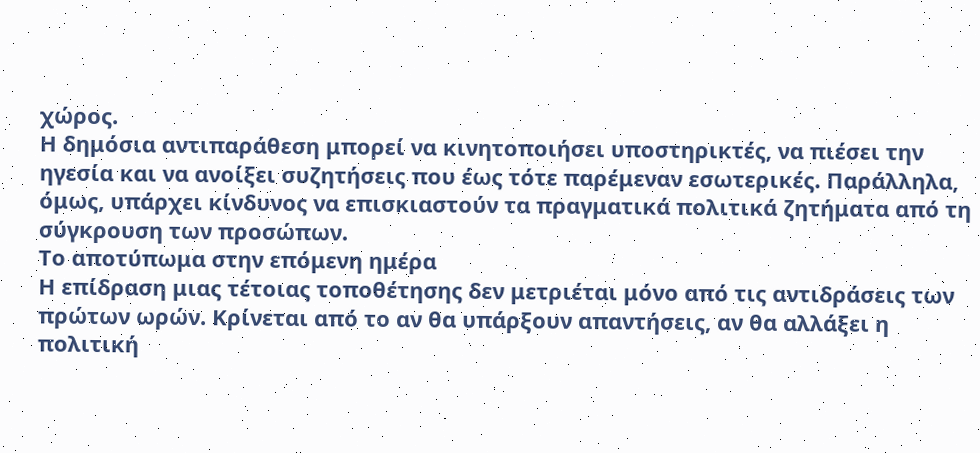χώρος.
Η δημόσια αντιπαράθεση μπορεί να κινητοποιήσει υποστηρικτές, να πιέσει την ηγεσία και να ανοίξει συζητήσεις που έως τότε παρέμεναν εσωτερικές. Παράλληλα, όμως, υπάρχει κίνδυνος να επισκιαστούν τα πραγματικά πολιτικά ζητήματα από τη σύγκρουση των προσώπων.
Το αποτύπωμα στην επόμενη ημέρα
Η επίδραση μιας τέτοιας τοποθέτησης δεν μετριέται μόνο από τις αντιδράσεις των πρώτων ωρών. Κρίνεται από το αν θα υπάρξουν απαντήσεις, αν θα αλλάξει η πολιτική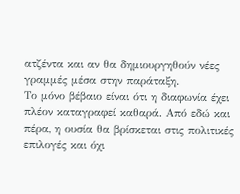ατζέντα και αν θα δημιουργηθούν νέες γραμμές μέσα στην παράταξη.
Το μόνο βέβαιο είναι ότι η διαφωνία έχει πλέον καταγραφεί καθαρά. Από εδώ και πέρα, η ουσία θα βρίσκεται στις πολιτικές επιλογές και όχι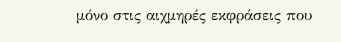μόνο στις αιχμηρές εκφράσεις που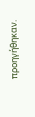προηγήθηκαν.